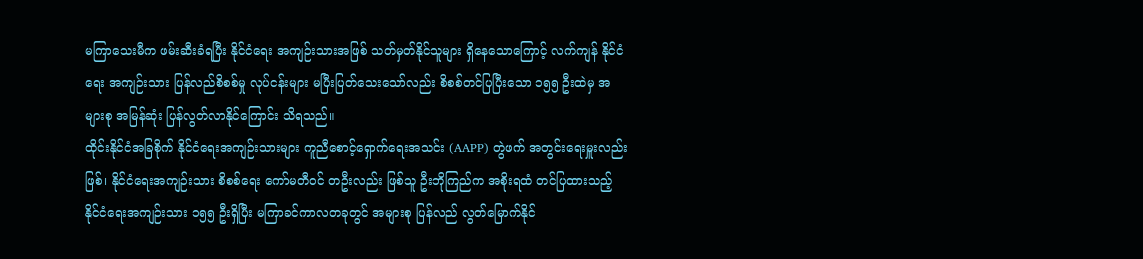မကြာသေးမီက ဖမ်းဆီးခံရပြီး နိုင်ငံရေး အကျဉ်းသားအဖြစ် သတ်မှတ်နိုင်သူများ ရှိနေသောကြောင့် လက်ကျန် နိုင်ငံရေး အကျဉ်းသား ပြန်လည်စိစစ်မှု လုပ်ငန်းများ မပြီးပြတ်သေးသော်လည်း စိစစ်တင်ပြပြီးသော ၁၅၅ ဦးထဲမှ အများစု အမြန်ဆုံး ပြန်လွတ်လာနိုင်ကြောင်း သိရသည်။
ထိုင်းနိုင်ငံအခြစိုက် နိုင်ငံရေးအကျဉ်းသားများ ကူညီစောင့်ရှောက်ရေးအသင်း (AAPP) တွဲဖက် အတွင်းရေးမှူးလည်း ဖြစ်၊ နိုင်ငံရေးအကျဉ်းသား စိစစ်ရေး ကော်မတီဝင် တဦးလည်း ဖြစ်သူ ဦးဘိုကြည်က အစိုးရထံ တင်ပြထားသည့် နိုင်ငံရေးအကျဉ်းသား ၁၅၅ ဦးရှိပြီး မကြာခင်ကာလတခုတွင် အများစု ပြန်လည် လွတ်မြောက်နိုင်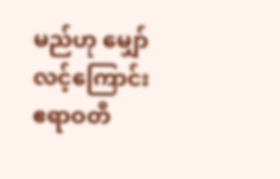မည်ဟု မျှော်လင့်ကြောင်း ဧရာဝတီ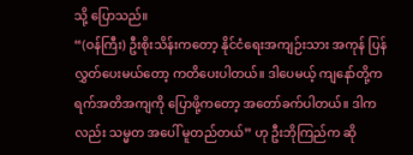သို့ ပြောသည်။
“(ဝန်ကြီး) ဦးစိုးသိန်းကတော့ နိုင်ငံရေးအကျဉ်းသား အကုန် ပြန်လွှတ်ပေးမယ်တော့ ကတိပေးပါတယ်။ ဒါပေမယ့် ကျနော်တို့က ရက်အတိအကျကို ပြောဖို့ကတော့ အတော်ခက်ပါတယ်။ ဒါကလည်း သမ္မတ အပေါ် မူတည်တယ်” ဟု ဦးဘိုကြည်က ဆို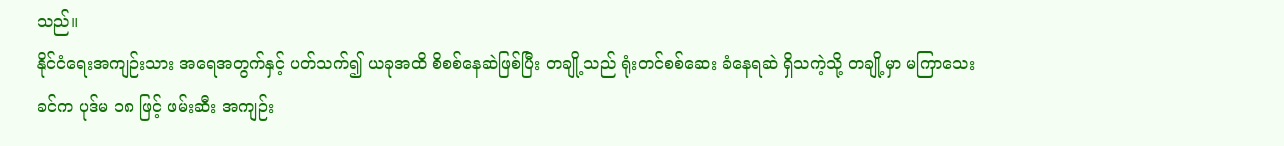သည်။
နိုင်ငံရေးအကျဉ်းသား အရေအတွက်နှင့် ပတ်သက်၍ ယခုအထိ စိစစ်နေဆဲဖြစ်ပြီး တချို့သည် ရုံးတင်စစ်ဆေး ခံနေရဆဲ ရှိသကဲ့သို့ တချို့မှာ မကြာသေးခင်က ပုဒ်မ ၁၈ ဖြင့် ဖမ်းဆီး အကျဉ်း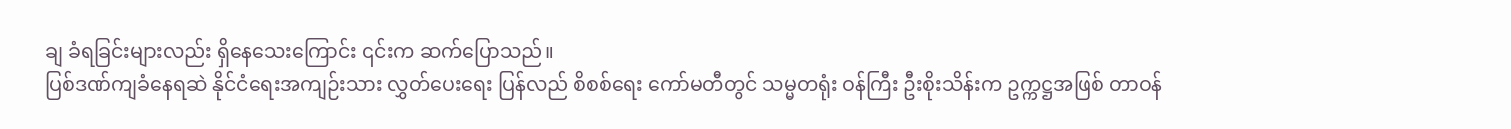ချ ခံရခြင်းများလည်း ရှိနေသေးကြောင်း ၎င်းက ဆက်ပြောသည်။
ပြစ်ဒဏ်ကျခံနေရဆဲ နိုင်ငံရေးအကျဉ်းသား လွှတ်ပေးရေး ပြန်လည် စိစစ်ရေး ကော်မတီတွင် သမ္မတရုံး ဝန်ကြီး ဦးစိုးသိန်းက ဥက္ကဋ္ဌအဖြစ် တာဝန်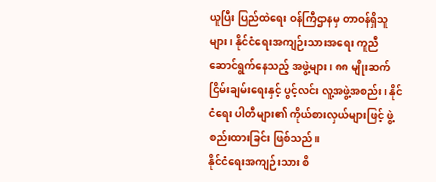ယူပြီး ပြည်ထဲရေး ဝန်ကြီဌာနမှ တာဝန်ရှိသူများ၊ နိုင်ငံရေးအကျဉ်းသားအရေး ကူညီဆောင်ရွက်နေသည့် အဖွဲ့များ၊ ၈၈ မျိုးဆက် ငြိမ်းချမ်းရေးနှင့် ပွင့်လင်း လူ့အဖွဲ့အစည်း၊ နိုင်ငံရေး ပါတီများ၏ ကိုယ်စားလှယ်များဖြင့် ဖွဲ့စည်းထားခြင်း ဖြစ်သည်။
နိုင်ငံရေးအကျဉ်းသား စိ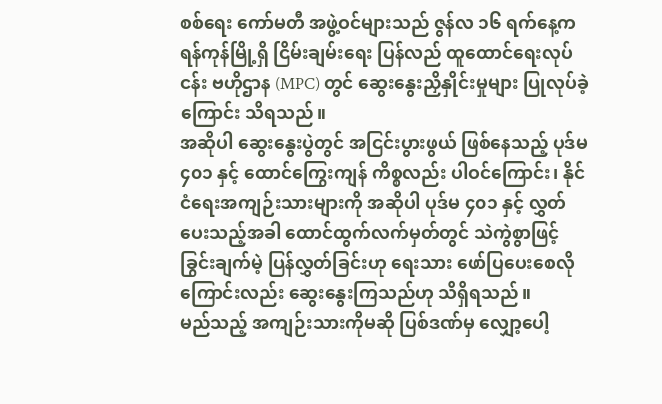စစ်ရေး ကော်မတီ အဖွဲ့ဝင်များသည် ဇွန်လ ၁၆ ရက်နေ့က ရန်ကုန်မြို့ရှိ ငြိမ်းချမ်းရေး ပြန်လည် ထူထောင်ရေးလုပ်ငန်း ဗဟိုဌာန (MPC) တွင် ဆွေးနွေးညှိနှိုင်းမှုများ ပြုလုပ်ခဲ့ကြောင်း သိရသည်။
အဆိုပါ ဆွေးနွေးပွဲတွင် အငြင်းပွားဖွယ် ဖြစ်နေသည့် ပုဒ်မ ၄၀၁ နှင့် ထောင်ကြွေးကျန် ကိစ္စလည်း ပါဝင်ကြောင်း၊ နိုင်ငံရေးအကျဉ်းသားများကို အဆိုပါ ပုဒ်မ ၄၀၁ နှင့် လွှတ်ပေးသည့်အခါ ထောင်ထွက်လက်မှတ်တွင် သဲကွဲစွာဖြင့် ခြွင်းချက်မဲ့ ပြန်လွှတ်ခြင်းဟု ရေးသား ဖော်ပြပေးစေလိုကြောင်းလည်း ဆွေးနွေးကြသည်ဟု သိရှိရသည်။
မည်သည့် အကျဉ်းသားကိုမဆို ပြစ်ဒဏ်မှ လျှော့ပေါ့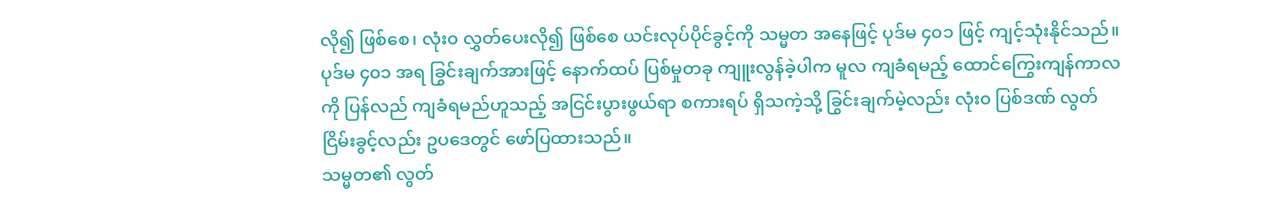လို၍ ဖြစ်စေ၊ လုံး၀ လွှတ်ပေးလို၍ ဖြစ်စေ ယင်းလုပ်ပိုင်ခွင့်ကို သမ္မတ အနေဖြင့် ပုဒ်မ ၄၀၁ ဖြင့် ကျင့်သုံးနိုင်သည်။
ပုဒ်မ ၄၀၁ အရ ခြွင်းချက်အားဖြင့် နောက်ထပ် ပြစ်မှုတခု ကျူးလွန်ခဲ့ပါက မူလ ကျခံရမည့် ထောင်ကြွေးကျန်ကာလကို ပြန်လည် ကျခံရမည်ဟူသည့် အငြင်းပွားဖွယ်ရာ စကားရပ် ရှိသကဲ့သို့ ခြွင်းချက်မဲ့လည်း လုံး၀ ပြစ်ဒဏ် လွတ်ငြိမ်းခွင့်လည်း ဥပဒေတွင် ဖော်ပြထားသည်။
သမ္မတ၏ လွတ်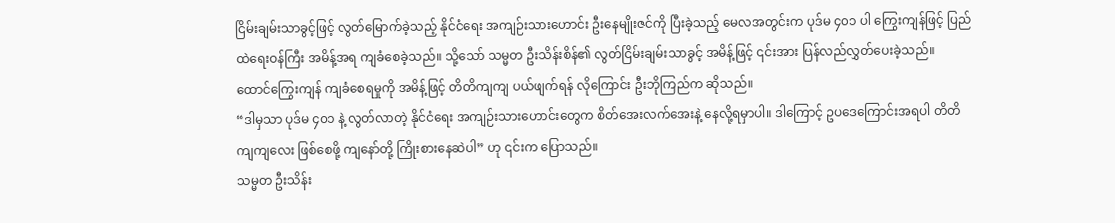ငြိမ်းချမ်းသာခွင့်ဖြင့် လွတ်မြောက်ခဲ့သည့် နိုင်ငံရေး အကျဉ်းသားဟောင်း ဦးနေမျိုးဇင်ကို ပြီးခဲ့သည့် မေလအတွင်းက ပုဒ်မ ၄၀၁ ပါ ကြွေးကျန်ဖြင့် ပြည်ထဲရေးဝန်ကြီး အမိန့်အရ ကျခံစေခဲ့သည်။ သို့သော် သမ္မတ ဦးသိန်းစိန်၏ လွတ်ငြိမ်းချမ်းသာခွင့် အမိန့်ဖြင့် ၎င်းအား ပြန်လည်လွှတ်ပေးခဲ့သည်။
ထောင်ကြွေးကျန် ကျခံစေရမှုကို အမိန့်ဖြင့် တိတိကျကျ ပယ်ဖျက်ရန် လိုကြောင်း ဦးဘိုကြည်က ဆိုသည်။
“ဒါမှသာ ပုဒ်မ ၄၀၁ နဲ့ လွတ်လာတဲ့ နိုင်ငံရေး အကျဉ်းသားဟောင်းတွေက စိတ်အေးလက်အေးနဲ့ နေလို့ရမှာပါ။ ဒါကြောင့် ဥပဒေကြောင်းအရပါ တိတိကျကျလေး ဖြစ်စေဖို့ ကျနော်တို့ ကြိုးစားနေဆဲပါ” ဟု ၎င်းက ပြောသည်။
သမ္မတ ဦးသိန်း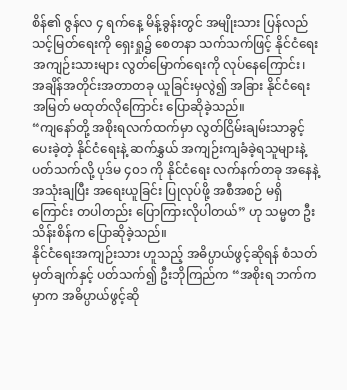စိန်၏ ဇွန်လ ၄ ရက်နေ့ မိန့်ခွန်းတွင် အမျိုးသား ပြန်လည် သင့်မြတ်ရေးကို ရှေးရှု၌ စေတနာ သက်သက်ဖြင့် နိုင်ငံရေးအကျဉ်းသားများ လွတ်မြောက်ရေးကို လုပ်နေကြောင်း၊ အချိန်အတိုင်းအတာတခု ယူခြင်းမှလွဲ၍ အခြား နိုင်ငံရေးအမြတ် မထုတ်လိုကြောင်း ပြောဆိုခဲ့သည်။
“ကျနော်တို့ အစိုးရလက်ထက်မှာ လွတ်ငြိမ်းချမ်းသာခွင့် ပေးခဲ့တဲ့ နိုင်ငံရေးနဲ့ ဆက်နွှယ် အကျဉ်းကျခံခဲ့ရသူများနဲ့ ပတ်သက်လို့ ပုဒ်မ ၄၀၁ ကို နိုင်ငံရေး လက်နက်တခု အနေနဲ့ အသုံးချပြီး အရေးယူခြင်း ပြုလုပ်ဖို့ အစီအစဉ် မရှိကြောင်း တပါတည်း ပြောကြားလိုပါတယ်” ဟု သမ္မတ ဦးသိန်းစိန်က ပြောဆိုခဲ့သည်။
နိုင်ငံရေးအကျဉ်းသား ဟူသည့် အဓိပ္ပာယ်ဖွင့်ဆိုရန် စံသတ်မှတ်ချက်နှင့် ပတ်သက်၍ ဦးဘိုကြည်က “အစိုးရ ဘက်ကမှာက အဓိပ္ပာယ်ဖွင့်ဆို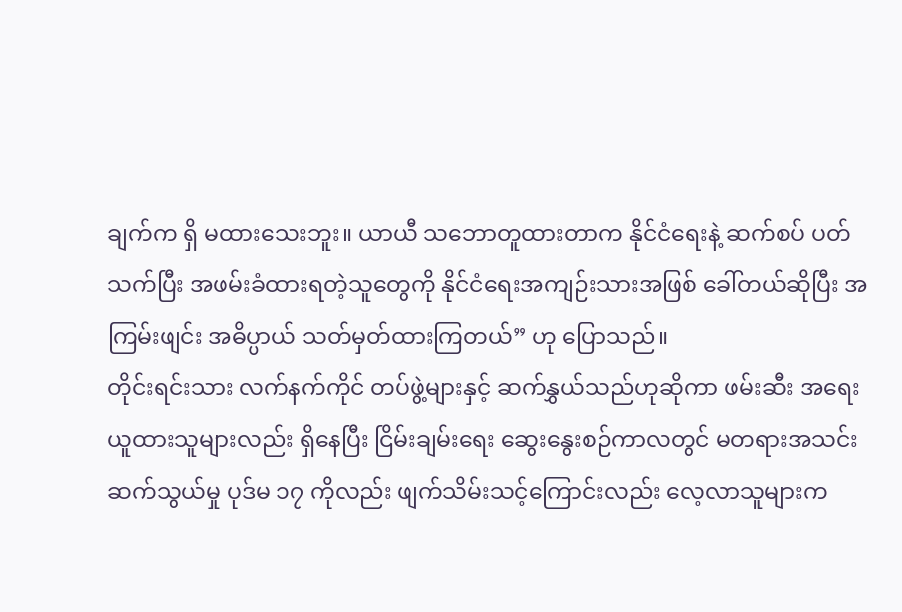ချက်က ရှိ မထားသေးဘူး။ ယာယီ သဘောတူထားတာက နိုင်ငံရေးနဲ့ ဆက်စပ် ပတ်သက်ပြီး အဖမ်းခံထားရတဲ့သူတွေကို နိုင်ငံရေးအကျဉ်းသားအဖြစ် ခေါ်တယ်ဆိုပြီး အကြမ်းဖျင်း အဓိပ္ပာယ် သတ်မှတ်ထားကြတယ်” ဟု ပြောသည်။
တိုင်းရင်းသား လက်နက်ကိုင် တပ်ဖွဲ့များနှင့် ဆက်နွှယ်သည်ဟုဆိုကာ ဖမ်းဆီး အရေးယူထားသူများလည်း ရှိနေပြီး ငြိမ်းချမ်းရေး ဆွေးနွေးစဉ်ကာလတွင် မတရားအသင်း ဆက်သွယ်မှု ပုဒ်မ ၁၇ ကိုလည်း ဖျက်သိမ်းသင့်ကြောင်းလည်း လေ့လာသူများက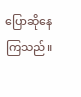ပြောဆိုနေကြသည်။